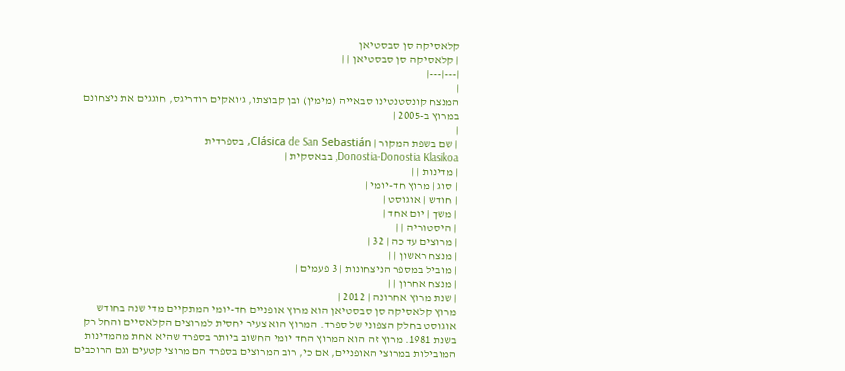קלאסיקה סן סבסטיאן
| קלאסיקה סן סבסטיאן | |
|---|---|
|
המנצח קונסטנטינו סבאייה (מימין) ובן קבוצתו, ג'ואקים רודריגס, חוגגים את ניצחונם במרוץ ב-2005 |
|
| שם בשפת המקור | Clásica de San Sebastián, בספרדית
Donostia-Donostia Klasikoa, בבאסקית |
| מדינות | |
| סוג | מרוץ חד-יומי |
| חודש | אוגוסט |
| משך | יום אחד |
| היסטוריה | |
| מרוצים עד כה | 32 |
| מנצח ראשון | |
| מוביל במספר הניצחונות | 3 פעמים |
| מנצח אחרון | |
| שנת מרוץ אחרונה | 2012 |
מרוץ קלאסיקה סן סבסטיאן הוא מרוץ אופניים חד-יומי המתקיים מדי שנה בחודש אוגוסט בחלק הצפוני של ספרד. המרוץ הוא צעיר יחסית למרוצים הקלאסיים והחל רק בשנת 1981. מרוץ זה הוא המרוץ החד יומי החשוב ביותר בספרד שהיא אחת מהמדינות המובילות במרוצי האופניים, אם כי, רוב המרוצים בספרד הם מרוצי קטעים וגם הרוכבים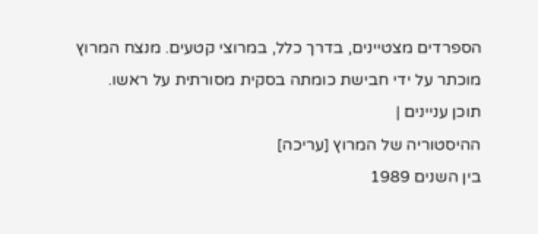הספרדים מצטיינים, בדרך כלל, במרוצי קטעים. מנצח המרוץ מוכתר על ידי חבישת כומתה בסקית מסורתית על ראשו.
תוכן עניינים |
ההיסטוריה של המרוץ [עריכה]
בין השנים 1989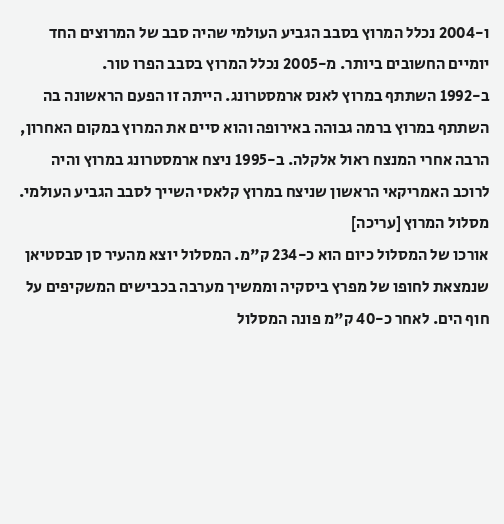ו-2004 נכלל המרוץ בסבב הגביע העולמי שהיה סבב של המרוצים החד יומיים החשובים ביותר. מ-2005 נכלל המרוץ בסבב הפרו טור.
ב-1992 השתתף במרוץ לאנס ארמסטרונג. הייתה זו הפעם הראשונה בה השתתף במרוץ ברמה גבוהה באירופה והוא סיים את המרוץ במקום האחרון, הרבה אחרי המנצח ראול אלקלה. ב-1995 ניצח ארמסטרונג במרוץ והיה לרוכב האמריקאי הראשון שניצח במרוץ קלאסי השייך לסבב הגביע העולמי.
מסלול המרוץ [עריכה]
אורכו של המסלול כיום הוא כ-234 ק"מ. המסלול יוצא מהעיר סן סבסטיאן שנמצאת לחופו של מפרץ ביסקיה וממשיך מערבה בכבישים המשקיפים על חוף הים. לאחר כ-40 ק"מ פונה המסלול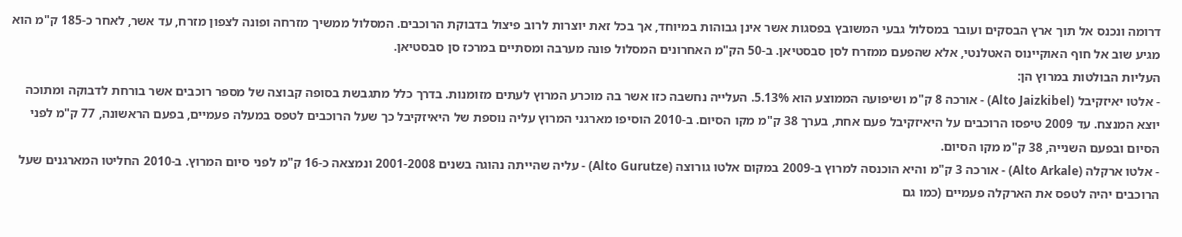דרומה ונכנס אל תוך ארץ הבסקים ועובר במסלול גבעי המשובץ בפסגות אשר אינן גבוהות במיוחד, אך בכל זאת יוצרות לרוב פיצול בדבוקת הרוכבים. המסלול ממשיך מזרחה ופונה לצפון מזרח, עד אשר, לאחר כ-185 ק"מ הוא מגיע שוב אל חוף האוקיינוס האטלנטי, אלא שהפעם ממזרח לסן סבסטיאן. ב-50 הק"מ האחרונים המסלול פונה מערבה ומסתיים במרכז סן סבסטיאן.
העליות הבולטות במרוץ הן:
- אלטו יאיזקיבל (Alto Jaizkibel) - אורכה 8 ק"מ ושיפועה הממוצע הוא 5.13%. העלייה נחשבה כזו אשר בה מוכרע המרוץ לעתים מזומנות. בדרך כלל מתגבשת בסופה קבוצה של מספר רוכבים אשר בורחת לדבוקה ומתוכה יוצא המנצח. עד 2009 טיפסו הרוכבים על היאיזקיבל פעם אחת, בערך 38 ק"מ מקו הסיום. ב-2010 הוסיפו מארגני המרוץ עליה נוספת של היאיזקיבל כך שעל הרוכבים לטפס במעלה פעמיים, בפעם הראשונה, 77 ק"מ לפני הסיום ובפעם השנייה, 38 ק"מ מקו הסיום.
- אלטו ארקלה (Alto Arkale) - אורכה 3 ק"מ והיא הוכנסה למרוץ ב-2009 במקום אלטו גורוצה (Alto Gurutze) - עליה שהייתה נהוגה בשנים 2001-2008 ונמצאה כ-16 ק"מ לפני סיום המרוץ. ב-2010 החליטו המארגנים שעל הרוכבים יהיה לטפס את הארקלה פעמיים (כמו גם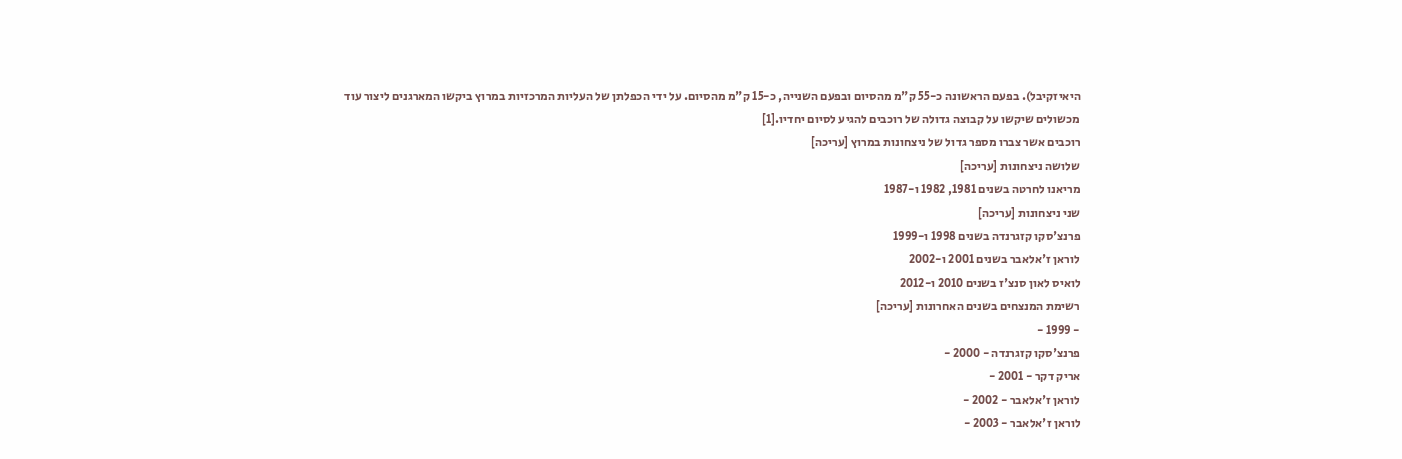היאיזקיבל). בפעם הראשונה כ-55 ק"מ מהסיום ובפעם השנייה, כ-15 ק"מ מהסיום. על ידי הכפלתן של העליות המרכזיות במרוץ ביקשו המארגנים ליצור עוד מכשולים שיקשו על קבוצה גדולה של רוכבים להגיע לסיום יחדיו.[1]
רוכבים אשר צברו מספר גדול של ניצחונות במרוץ [עריכה]
שלושה ניצחונות [עריכה]
מריאנו לחרטה בשנים 1981, 1982 ו-1987
שני ניצחונות [עריכה]
פרנצ'סקו קזגרנדה בשנים 1998 ו-1999
לוראן ז'אלאבר בשנים 2001 ו-2002
לואיס לאון סנצ'ז בשנים 2010 ו-2012
רשימת המנצחים בשנים האחרונות [עריכה]
- 1999 -
פרנצ'סקו קזגרנדה - 2000 -
אריק דקר - 2001 -
לוראן ז'אלאבר - 2002 -
לוראן ז'אלאבר - 2003 -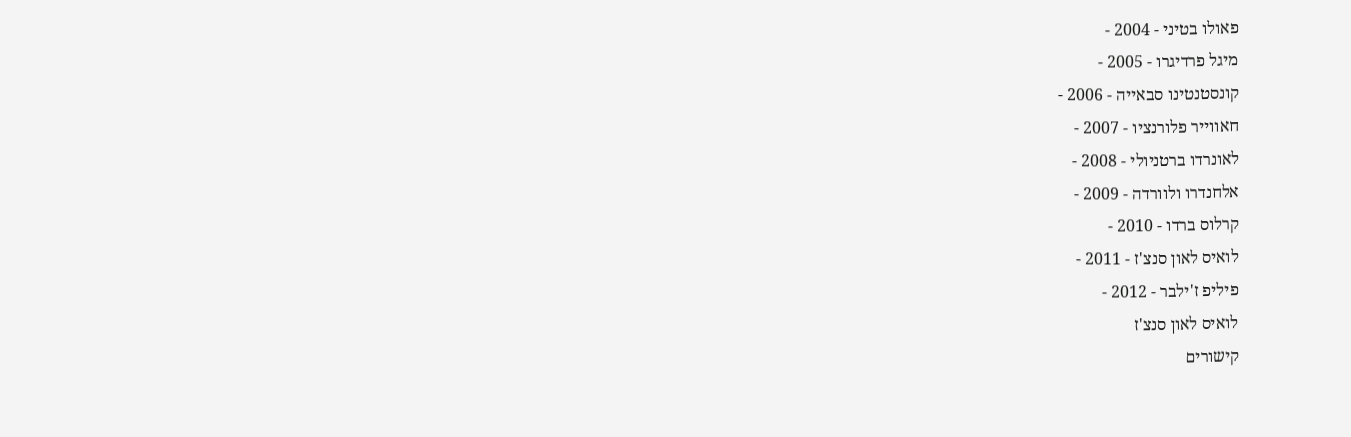פאולו בטיני - 2004 -
מיגל פרדיגרו - 2005 -
קונסטנטינו סבאייה - 2006 -
חאווייר פלורנציו - 2007 -
לאונרדו ברטניולי - 2008 -
אלחנדרו ולוורדה - 2009 -
קרלוס ברדו - 2010 -
לואיס לאון סנצ'ז - 2011 -
פיליפ ז'ילבר - 2012 -
לואיס לאון סנצ'ז
קישורים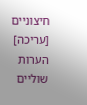חיצוניים [עריכה]
הערות שוליים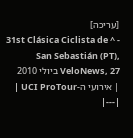[עריכה]
- ^ 31st Clásica Ciclista de San Sebastián (PT), VeloNews, 27 ביולי 2010
| אירועי ה-UCI ProTour |
|---|